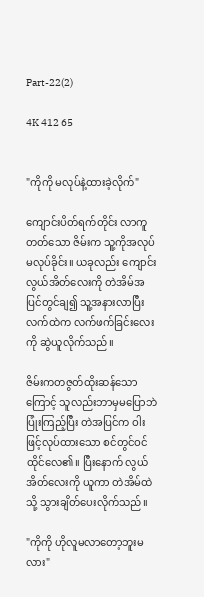Part-22(2)

4K 412 65


"ကိုကို မလုပ်နဲ့ထားခဲ့လိုက်"

ကျောင်းပိတ်ရက်တိုင်း လာကူတတ်သော ဇိမ်းက သူ့ကိုအလုပ်မလုပ်ခိုင်း။ ယခုလည်း ကျောင်းလွယ်အိတ်လေးကို တဲအိမ်အပြင်တွင်ချ၍ သူ့အနားလာပြီး လက်ထဲက လက်ဖက်ခြင်းလေးကို ဆွဲယူလိုက်သည်။

ဇိမ်းကတဇွတ်ထိုးဆန်သောကြောင့် သူလည်းဘာမှမပြောဘဲ ပြုံးကြည့်ပြီး တဲအပြင်က ဝါးဖြင့်လုပ်ထားသော စင်တွင်ဝင်ထိုင်လေ၏။ ပြီးနောက် လွယ်အိတ်လေးကို ယူကာ တဲအိမ်ထဲသို့ သွားချိတ်ပေးလိုက်သည်။

"ကိုကို ဟိုလူမလာတော့ဘူးမလား"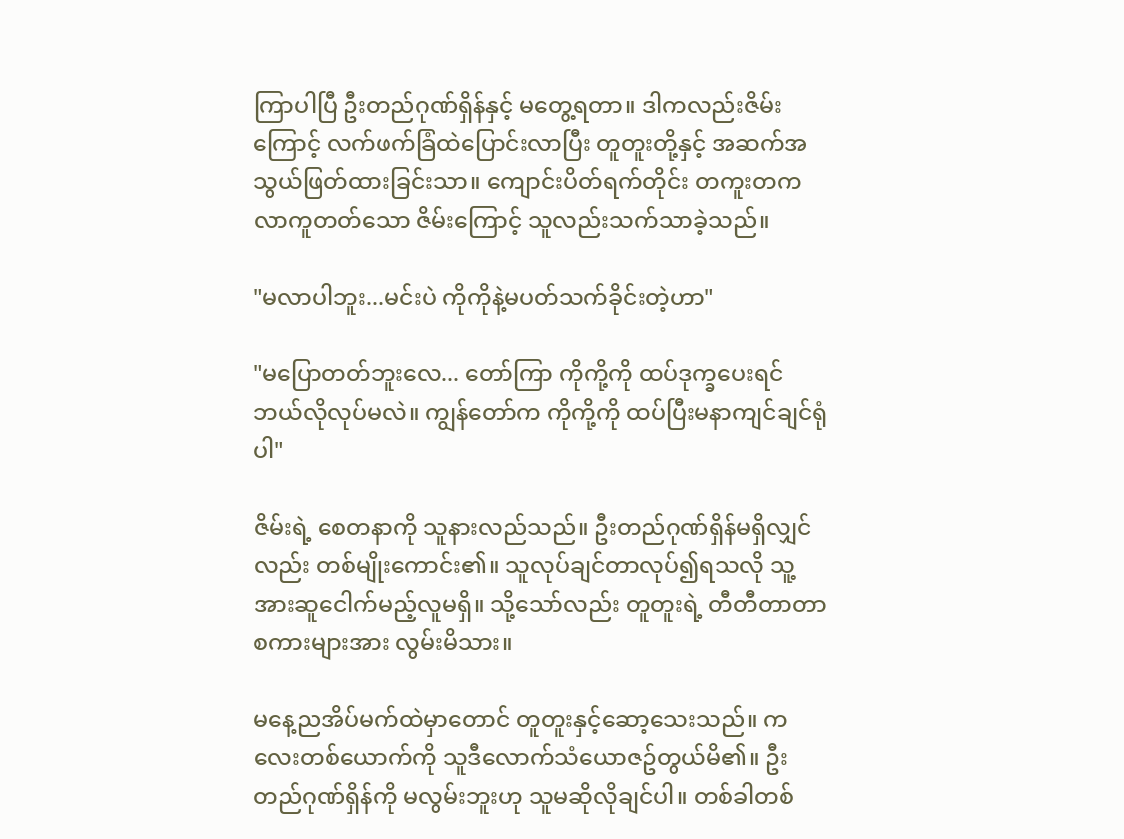ကြာပါပြီ ဦးတည်ဂုဏ်ရှိန်နှင့် မတွေ့ရတာ။ ဒါကလည်းဇိမ်းကြောင့် လက်ဖက်ခြံထဲပြောင်းလာပြီး တူတူးတို့နှင့် အဆက်အသွယ်ဖြတ်ထားခြင်းသာ။ ကျောင်းပိတ်ရက်တိုင်း တကူးတကလာကူတတ်သော ဇိမ်းကြောင့် သူလည်းသက်သာခဲ့သည်။

"မလာပါဘူး...မင်းပဲ ကိုကိုနဲ့မပတ်သက်ခိုင်းတဲ့ဟာ"

"မပြောတတ်ဘူးလေ... တော်ကြာ ကိုကို့ကို ထပ်ဒုက္ခပေးရင် ဘယ်လိုလုပ်မလဲ။ ကျွန်တော်က ကိုကို့ကို ထပ်ပြီးမနာကျင်ချင်ရုံပါ"

ဇိမ်းရဲ့ စေတနာကို သူနားလည်သည်။ ဦးတည်ဂုဏ်ရှိန်မရှိလျှင်လည်း တစ်မျိုးကောင်း၏။ သူလုပ်ချင်တာလုပ်၍ရသလို သူ့အားဆူငေါက်မည့်လူမရှိ။ သို့သော်လည်း တူတူးရဲ့ တီတီတာတာစကားများအား လွမ်းမိသား။

မနေ့ညအိပ်မက်ထဲမှာတောင် တူတူးနှင့်ဆော့သေးသည်။ ကလေးတစ်ယောက်ကို သူဒီလောက်သံယောဇဥ်တွယ်မိ၏။ ဦးတည်ဂုဏ်ရှိန်ကို မလွမ်းဘူးဟု သူမဆိုလိုချင်ပါ။ တစ်ခါတစ်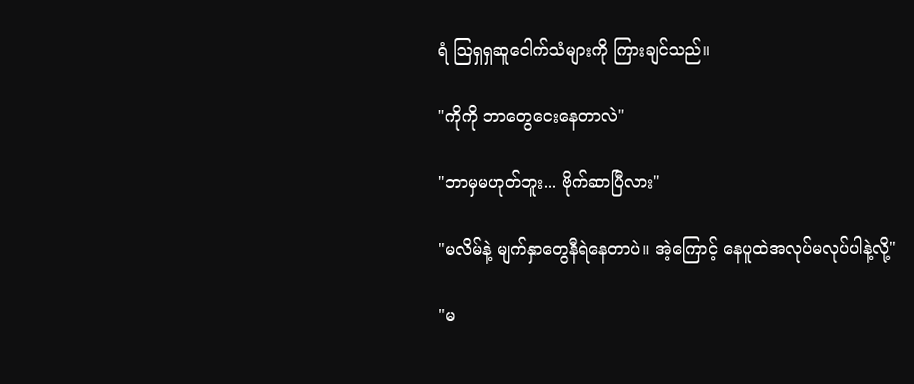ရံ သြရှရှဆူငေါက်သံများကို ကြားချင်သည်။

"ကိုကို ဘာတွေငေးနေတာလဲ"

"ဘာမှမဟုတ်ဘူး... ဗိုက်ဆာပြီလား"

"မလိမ်နဲ့ မျက်နှာတွေနီရဲနေတာပဲ။ အဲ့ကြောင့် နေပူထဲအလုပ်မလုပ်ပါနဲ့လို့"

"မ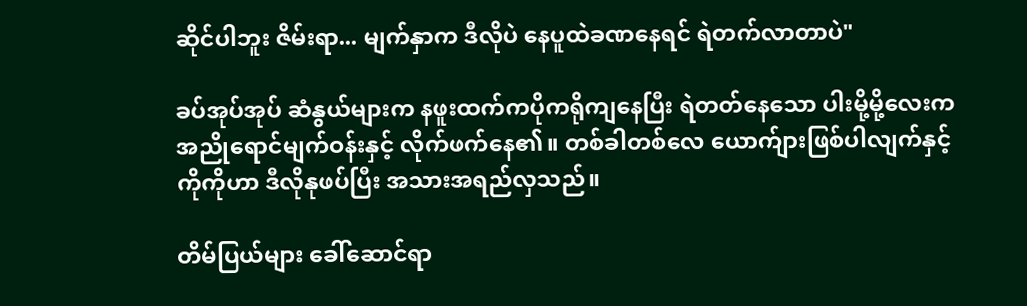ဆိုင်ပါဘူး ဇိမ်းရာ... မျက်နှာက ဒီလိုပဲ နေပူထဲခဏနေရင် ရဲတက်လာတာပဲ"

ခပ်အုပ်အုပ် ဆံနွယ်များက နဖူးထက်ကပိုကရိုကျနေပြီး ရဲတတ်နေသော ပါးမို့မို့လေးက အညိုရောင်မျက်ဝန်းနှင့် လိုက်ဖက်နေ၏။ တစ်ခါတစ်လေ ယောက်ျားဖြစ်ပါလျက်နှင့် ကိုကိုဟာ ဒီလိုနုဖပ်ပြီး အသားအရည်လှသည်။

တိမ်ပြယ်များ ခေါ်ဆောင်ရာ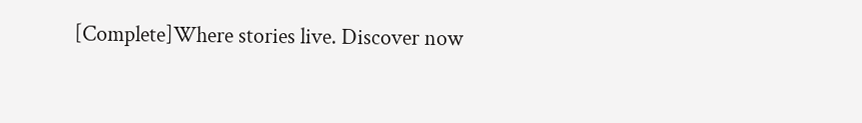[Complete]Where stories live. Discover now